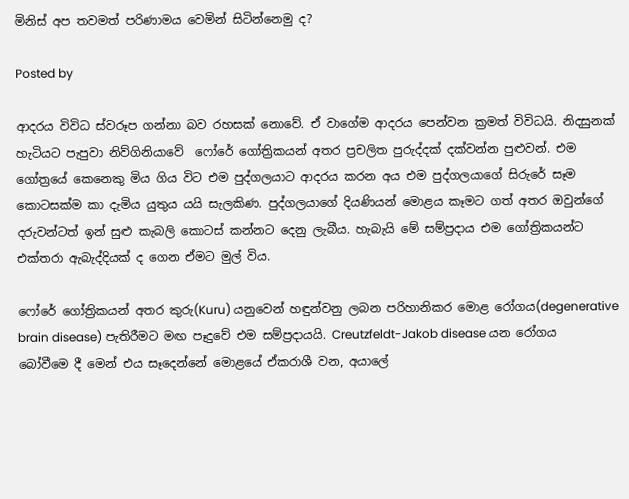මිනිස් අප තවමත් පරිණාමය වෙමින් සිටින්නෙමු ද?

Posted by

ආදරය විවිධ ස්වරූප ගන්නා බව රහසක් නොවේ. ඒ වාගේම ආදරය පෙන්වන ක්‍රමත් විවිධයි. නිදසුනක් හැටියට පැපුවා නිව්ගිනියාවේ  ෆෝරේ ගෝත්‍රිකයන් අතර ප්‍රචලිත පුරුද්දක් දක්වන්න පුළුවන්. එම ගෝත්‍රයේ කෙනෙකු මිය ගිය විට එම පුද්ගලයාට ආදරය කරන අය එම පුද්ගලයාගේ සිරුරේ සෑම කොටසක්ම කා දැමිය යුතුය යයි සැලකිණ. පුද්ගලයාගේ දියණියන් මොළය කෑමට ගත් අතර ඔවුන්ගේ දරුවන්ටත් ඉන් සුළු කැබලි කොටස් කන්නට දෙනු ලැබීය. හැබැයි මේ සම්ප්‍රදාය එම ගෝත්‍රිකයන්ට එක්තරා ඇබැද්දියක් ද ගෙන ඒමට මුල් විය.

ෆෝරේ ගෝත්‍රිකයන් අතර කුරු(Kuru) යනුවෙන් හඳුන්වනු ලබන පරිහානිකර මොළ රෝගය(degenerative brain disease) පැතිරීමට මඟ පෑදුවේ එම සම්ප්‍රදායයි. Creutzfeldt-Jakob disease යන රෝගය බෝවීමෙ දී මෙන් එය සෑදෙන්නේ මොළයේ ඒකරාශී වන, අයාලේ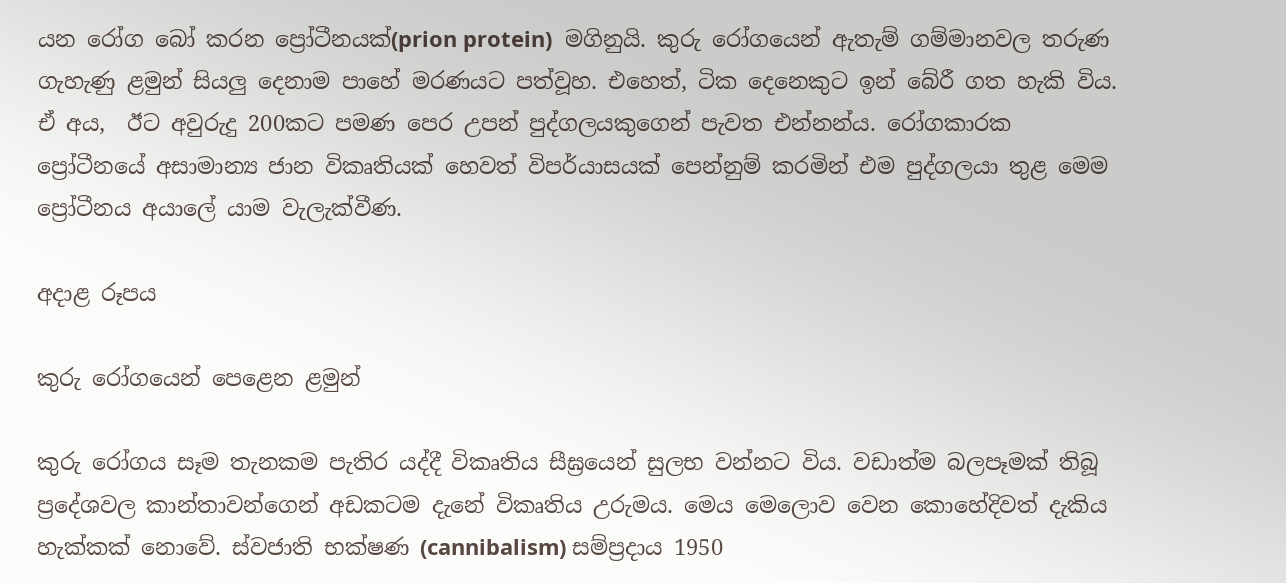යන රෝග බෝ කරන ප්‍රෝටීනයක්(prion protein)  මගිනුයි. කුරු රෝගයෙන් ඇතැම් ගම්මානවල තරුණ ගැහැණු ළමුන් සියලු දෙනාම පාහේ මරණයට පත්වූහ. එහෙත්, ටික දෙනෙකුට ඉන් බේරී ගත හැකි විය. ඒ අය,  ඊට අවුරුදු 200කට පමණ පෙර උපන් පුද්ගලයකුගෙන් පැවත එන්නන්ය. රෝගකාරක ප්‍රෝටීනයේ අසාමාන්‍ය ජාන විකෘතියක් හෙවත් විපර්යාසයක් පෙන්නුම් කරමින් එම පුද්ගලයා තුළ මෙම ප්‍රෝටීනය අයාලේ යාම වැලැක්වීණ.

අදාළ රූපය

කුරු රෝගයෙන් පෙළෙන ළමුන්

කුරු රෝගය සෑම තැනකම පැතිර යද්දී විකෘතිය සීඝ්‍රයෙන් සුලභ වන්නට විය. වඩාත්ම බලපෑමක් තිබූ ප්‍රදේශවල කාන්තාවන්ගෙන් අඩකටම දැනේ විකෘතිය උරුමය. මෙය මෙලොව වෙන කොහේදිවත් දැකිය හැක්කක් නොවේ. ස්වජාති භක්ෂණ (cannibalism) සම්ප්‍රදාය 1950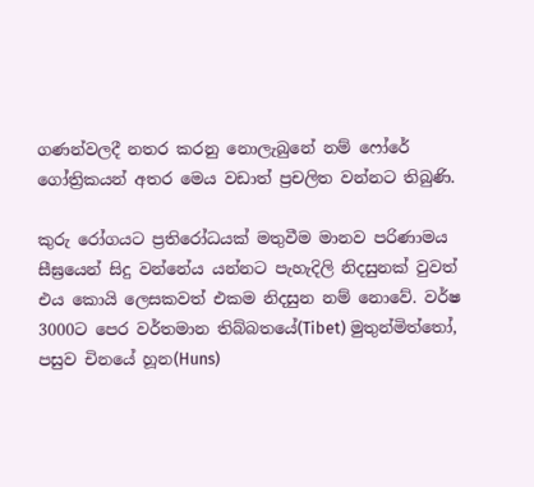ගණන්වලදී නතර කරනු නොලැබුනේ නම් ෆෝරේ ගෝත්‍රිකයන් අතර මෙය වඩාත් ප්‍රචලිත වන්නට තිබුණි.

කුරු රෝගයට ප්‍රතිරෝධයක් මතුවීම මානව පරිණාමය සීඝ්‍රයෙන් සිදු වන්නේය යන්නට පැහැදිලි නිදසුනක් වුවත් එය කොයි ලෙසකවත් එකම නිදසුන නම් නොවේ. වර්ෂ 3000ට පෙර වර්තමාන තිබ්බතයේ(Tibet) මුතුන්මිත්තෝ,  පසුව චිනයේ හූන(Huns)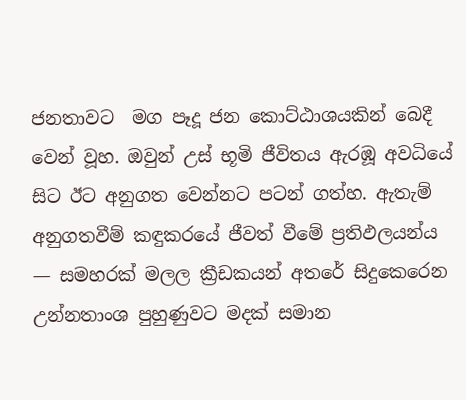ජනතාවට  මග පෑදූ ජන කොට්ඨාශයකින් බෙදී වෙන් වූහ. ඔවුන් උස් භූමි ජීවිතය ඇරඹූ අවධියේ සිට ඊට අනුගත වෙන්නට පටන් ගත්හ. ඇතැම් අනුගතවීම් කඳුකරයේ ජීවත් වීමේ ප්‍රතිඵලයන්ය — සමහරක් මලල ක්‍රීඩකයන් අතරේ සිදුකෙරෙන උන්නතාංශ පුහුණුවට මදක් සමාන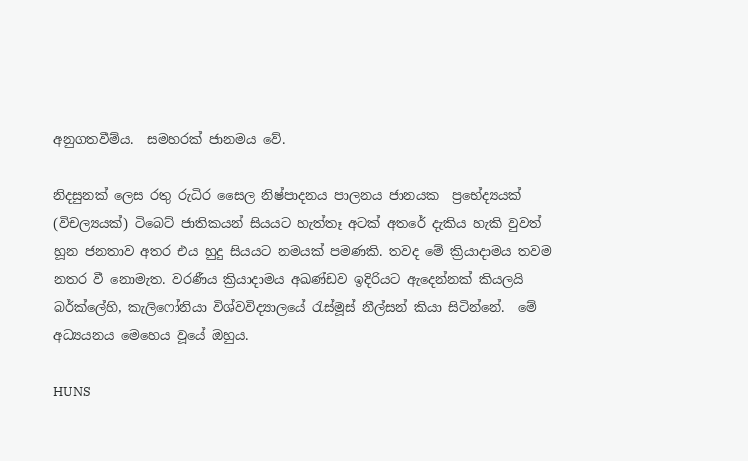අනුගතවීම්ය.  සමහරක් ජානමය වේ.

නිදසුනක් ලෙස රතු රුධිර සෛල නිෂ්පාදනය පාලනය ජානයක  ප්‍රභේද්‍යයක් (විචල්‍යයක්) ටිබෙට් ජාතිකයන් සියයට හැත්තෑ අටක් අතරේ දැකිය හැකි වුවත් හූන ජනතාව අතර එය හුදු සියයට නමයක් පමණකි. තවද මේ ක්‍රියාදාමය තවම නතර වී නොමැත. වරණීය ක්‍රියාදාමය අඛණ්ඩව ඉදිරියට ඇදෙන්නක් කියලයි බර්ක්ලේහි, කැලිෆෝනියා විශ්වවිද්‍යාලයේ රැස්මූස් නීල්සන් කියා සිටින්නේ.  මේ අධ්‍යයනය මෙහෙය වූයේ ඔහුය.

HUNS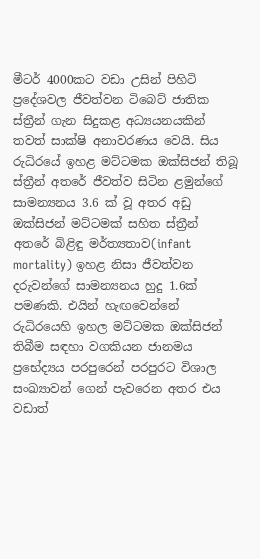මීටර් 4000කට වඩා උසින් පිහිටි ප්‍රදේශවල ජීවත්වන ටිබෙට් ජාතික ස්ත්‍රීන් ගැන සිදුකළ අධ්‍යයනයකින් තවත් සාක්ෂි අනාවරණය වෙයි. සිය රුධිරයේ ඉහළ මට්ටමක ඔක්සිජන් තිබූ ස්ත්‍රීන් අතරේ ජීවත්ව සිටින ළමුන්ගේ සාමන්‍යනය 3.6 ක් වූ අතර අඩු ඔක්සිජන් මට්ටමක් සහිත ස්ත්‍රීන් අතරේ බිළිඳු මර්ත්‍යතාව(infant mortality) ඉහළ නිසා ජීවත්වන දරුවන්ගේ සාමන්‍යනය හුදු 1.6ක් පමණකි. එයින් හැඟවෙන්නේ රුධිරයෙහි ඉහල මට්ටමක ඔක්සිජන් තිබීම සඳහා වගකියන ජානමය ප්‍රභේද්‍යය පරපුරෙන් පරපුරට විශාල සංඛ්‍යාවන් ගෙන් පැවරෙන අතර එය වඩාත්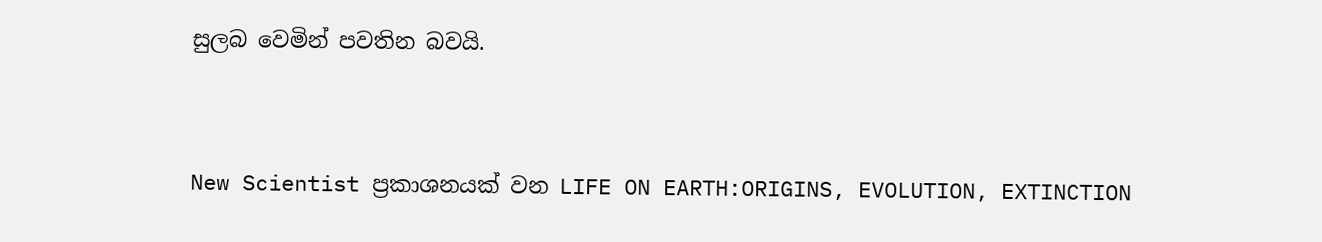සුලබ වෙමින් පවතින බවයි.



New Scientist ප්‍රකාශනයක් වන LIFE ON EARTH:ORIGINS, EVOLUTION, EXTINCTION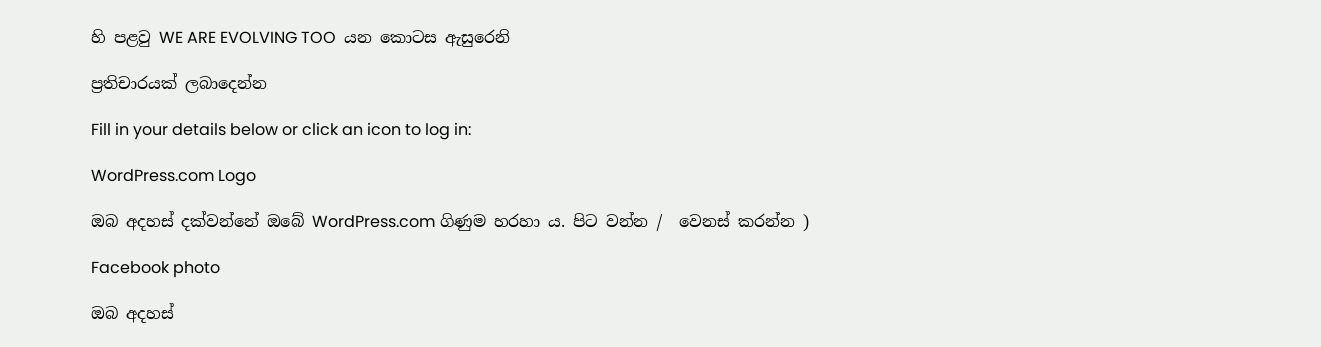හි පළවු WE ARE EVOLVING TOO  යන කොටස ඇසුරෙනි

ප්‍රතිචාරයක් ලබාදෙන්න

Fill in your details below or click an icon to log in:

WordPress.com Logo

ඔබ අදහස් දක්වන්නේ ඔබේ WordPress.com ගිණුම හරහා ය. පිට වන්න /  වෙනස් කරන්න )

Facebook photo

ඔබ අදහස්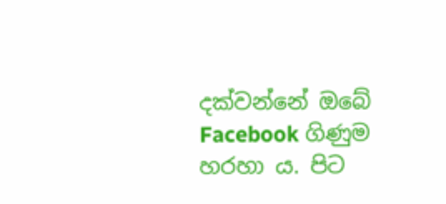දක්වන්නේ ඔබේ Facebook ගිණුම හරහා ය. පිට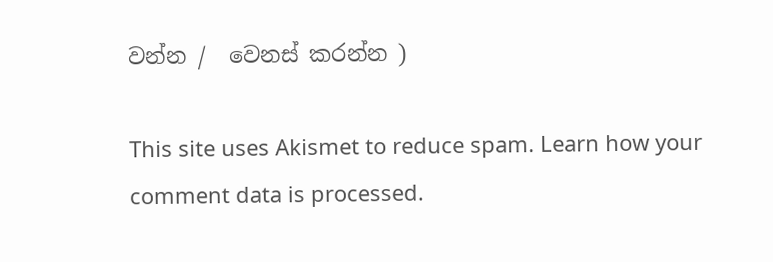වන්න /  වෙනස් කරන්න )

This site uses Akismet to reduce spam. Learn how your comment data is processed.